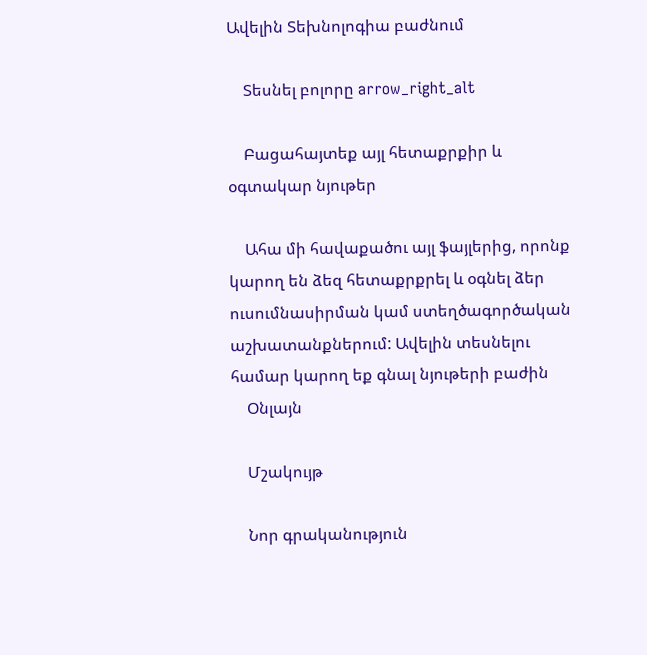Ավելին Տեխնոլոգիա բաժնում

    Տեսնել բոլորը arrow_right_alt

    Բացահայտեք այլ հետաքրքիր և օգտակար նյութեր

    Ահա մի հավաքածու այլ ֆայլերից, որոնք կարող են ձեզ հետաքրքրել և օգնել ձեր ուսումնասիրման կամ ստեղծագործական աշխատանքներում: Ավելին տեսնելու համար կարող եք գնալ նյութերի բաժին
    Օնլայն

    Մշակույթ

    Նոր գրականություն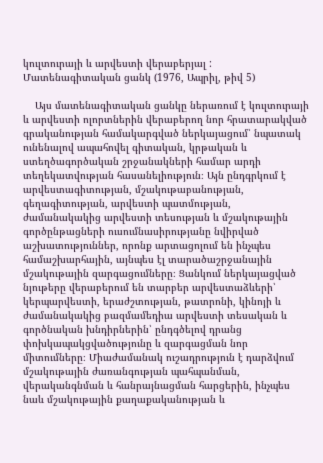կուլտուրայի և արվեստի վերաբերյալ : Մատենագիտական ցանկ (1976, Ապրիլ, թիվ 5)

    Այս մատենագիտական ցանկը ներառում է կուլտուրայի և արվեստի ոլորտներին վերաբերող նոր հրատարակված գրականության համակարգված ներկայացում՝ նպատակ ունենալով ապահովել գիտական, կրթական և ստեղծագործական շրջանակների համար արդի տեղեկատվության հասանելիություն։ Այն ընդգրկում է արվեստագիտության, մշակութաբանության, գեղագիտության, արվեստի պատմության, ժամանակակից արվեստի տեսության և մշակութային գործընթացների ուսումնասիրությանը նվիրված աշխատություններ, որոնք արտացոլում են ինչպես համաշխարհային, այնպես էլ տարածաշրջանային մշակութային զարգացումները։ Ցանկում ներկայացված նյութերը վերաբերում են տարբեր արվեստաձևերի՝ կերպարվեստի, երաժշտության, թատրոնի, կինոյի և ժամանակակից բազմամեդիա արվեստի տեսական և գործնական խնդիրներին՝ ընդգծելով դրանց փոխկապակցվածությունը և զարգացման նոր միտումները։ Միաժամանակ ուշադրություն է դարձվում մշակութային ժառանգության պահպանման, վերականգնման և հանրայնացման հարցերին, ինչպես նաև մշակութային քաղաքականության և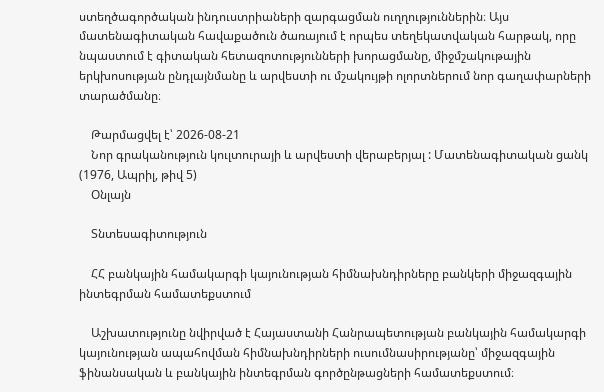ստեղծագործական ինդուստրիաների զարգացման ուղղություններին։ Այս մատենագիտական հավաքածուն ծառայում է որպես տեղեկատվական հարթակ, որը նպաստում է գիտական հետազոտությունների խորացմանը, միջմշակութային երկխոսության ընդլայնմանը և արվեստի ու մշակույթի ոլորտներում նոր գաղափարների տարածմանը։

    Թարմացվել է՝ 2026-08-21
    Նոր գրականություն կուլտուրայի և արվեստի վերաբերյալ : Մատենագիտական ցանկ (1976, Ապրիլ, թիվ 5)
    Օնլայն

    Տնտեսագիտություն

    ՀՀ բանկային համակարգի կայունության հիմնախնդիրները բանկերի միջազգային ինտեգրման համատեքստում

    Աշխատությունը նվիրված է Հայաստանի Հանրապետության բանկային համակարգի կայունության ապահովման հիմնախնդիրների ուսումնասիրությանը՝ միջազգային ֆինանսական և բանկային ինտեգրման գործընթացների համատեքստում։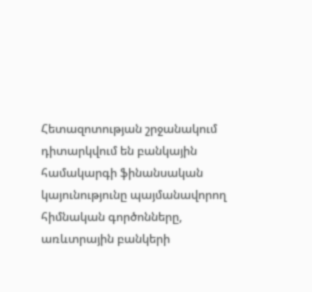Հետազոտության շրջանակում դիտարկվում են բանկային համակարգի ֆինանսական կայունությունը պայմանավորող հիմնական գործոնները, առևտրային բանկերի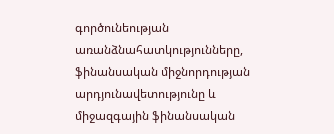գործունեության առանձնահատկությունները, ֆինանսական միջնորդության արդյունավետությունը և միջազգային ֆինանսական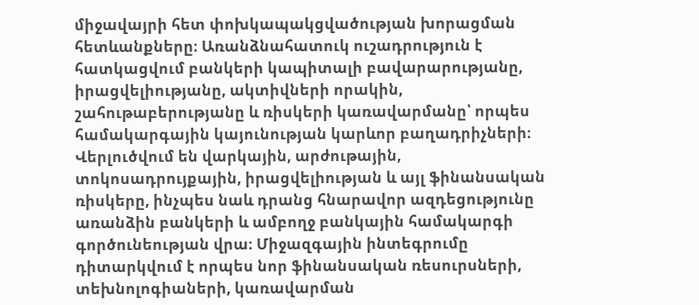միջավայրի հետ փոխկապակցվածության խորացման հետևանքները։ Առանձնահատուկ ուշադրություն է հատկացվում բանկերի կապիտալի բավարարությանը, իրացվելիությանը, ակտիվների որակին, շահութաբերությանը և ռիսկերի կառավարմանը՝ որպես համակարգային կայունության կարևոր բաղադրիչների։ Վերլուծվում են վարկային, արժութային, տոկոսադրույքային, իրացվելիության և այլ ֆինանսական ռիսկերը, ինչպես նաև դրանց հնարավոր ազդեցությունը առանձին բանկերի և ամբողջ բանկային համակարգի գործունեության վրա։ Միջազգային ինտեգրումը դիտարկվում է որպես նոր ֆինանսական ռեսուրսների, տեխնոլոգիաների, կառավարման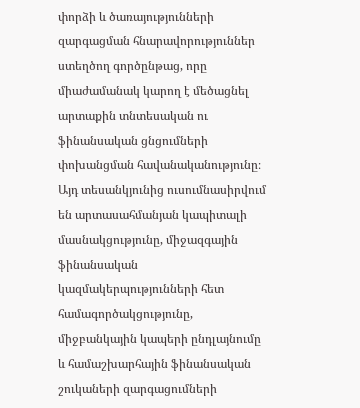փորձի և ծառայությունների զարգացման հնարավորություններ ստեղծող գործընթաց, որը միաժամանակ կարող է մեծացնել արտաքին տնտեսական ու ֆինանսական ցնցումների փոխանցման հավանականությունը։ Այդ տեսանկյունից ուսումնասիրվում են արտասահմանյան կապիտալի մասնակցությունը, միջազգային ֆինանսական կազմակերպությունների հետ համագործակցությունը, միջբանկային կապերի ընդլայնումը և համաշխարհային ֆինանսական շուկաների զարգացումների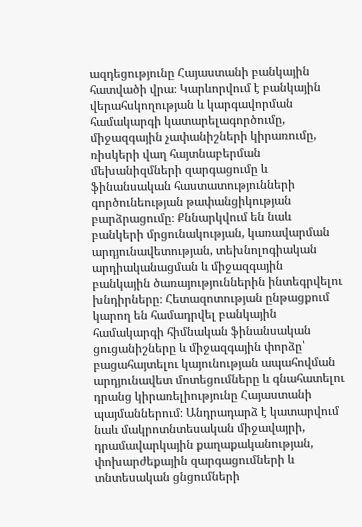ազդեցությունը Հայաստանի բանկային հատվածի վրա։ Կարևորվում է բանկային վերահսկողության և կարգավորման համակարգի կատարելագործումը, միջազգային չափանիշների կիրառումը, ռիսկերի վաղ հայտնաբերման մեխանիզմների զարգացումը և ֆինանսական հաստատությունների գործունեության թափանցիկության բարձրացումը։ Քննարկվում են նաև բանկերի մրցունակության, կառավարման արդյունավետության, տեխնոլոգիական արդիականացման և միջազգային բանկային ծառայություններին ինտեգրվելու խնդիրները։ Հետազոտության ընթացքում կարող են համադրվել բանկային համակարգի հիմնական ֆինանսական ցուցանիշները և միջազգային փորձը՝ բացահայտելու կայունության ապահովման արդյունավետ մոտեցումները և գնահատելու դրանց կիրառելիությունը Հայաստանի պայմաններում։ Անդրադարձ է կատարվում նաև մակրոտնտեսական միջավայրի, դրամավարկային քաղաքականության, փոխարժեքային զարգացումների և տնտեսական ցնցումների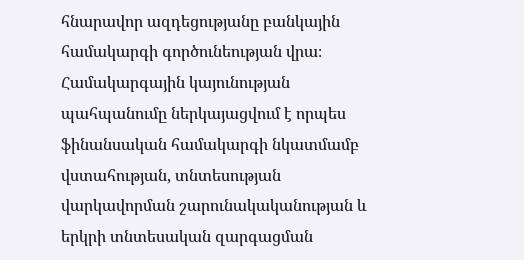հնարավոր ազդեցությանը բանկային համակարգի գործունեության վրա։ Համակարգային կայունության պահպանումը ներկայացվում է որպես ֆինանսական համակարգի նկատմամբ վստահության, տնտեսության վարկավորման շարունակականության և երկրի տնտեսական զարգացման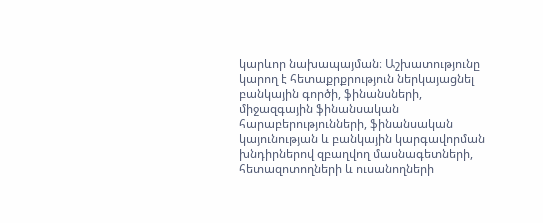կարևոր նախապայման։ Աշխատությունը կարող է հետաքրքրություն ներկայացնել բանկային գործի, ֆինանսների, միջազգային ֆինանսական հարաբերությունների, ֆինանսական կայունության և բանկային կարգավորման խնդիրներով զբաղվող մասնագետների, հետազոտողների և ուսանողների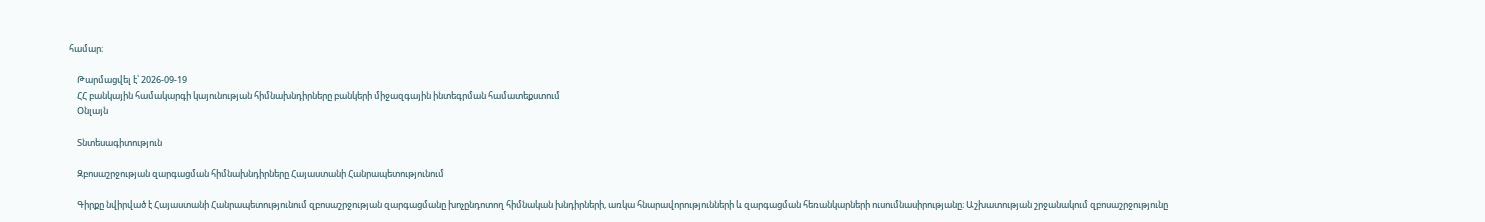համար։

    Թարմացվել է՝ 2026-09-19
    ՀՀ բանկային համակարգի կայունության հիմնախնդիրները բանկերի միջազգային ինտեգրման համատեքստում
    Օնլայն

    Տնտեսագիտություն

    Զբոսաշրջության զարգացման հիմնախնդիրները Հայաստանի Հանրապետությունում

    Գիրքը նվիրված է Հայաստանի Հանրապետությունում զբոսաշրջության զարգացմանը խոչընդոտող հիմնական խնդիրների, առկա հնարավորությունների և զարգացման հեռանկարների ուսումնասիրությանը։ Աշխատության շրջանակում զբոսաշրջությունը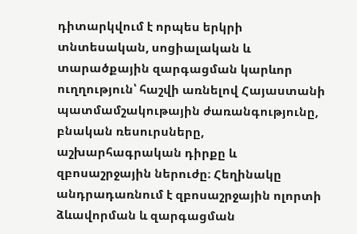դիտարկվում է որպես երկրի տնտեսական, սոցիալական և տարածքային զարգացման կարևոր ուղղություն՝ հաշվի առնելով Հայաստանի պատմամշակութային ժառանգությունը, բնական ռեսուրսները, աշխարհագրական դիրքը և զբոսաշրջային ներուժը։ Հեղինակը անդրադառնում է զբոսաշրջային ոլորտի ձևավորման և զարգացման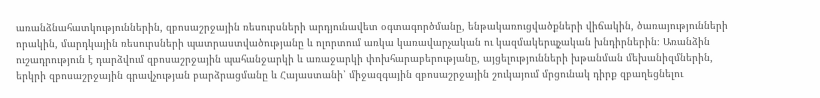առանձնահատկություններին, զբոսաշրջային ռեսուրսների արդյունավետ օգտագործմանը, ենթակառուցվածքների վիճակին, ծառայությունների որակին, մարդկային ռեսուրսների պատրաստվածությանը և ոլորտում առկա կառավարչական ու կազմակերպչական խնդիրներին։ Առանձին ուշադրություն է դարձվում զբոսաշրջային պահանջարկի և առաջարկի փոխհարաբերությանը, այցելությունների խթանման մեխանիզմներին, երկրի զբոսաշրջային գրավչության բարձրացմանը և Հայաստանի՝ միջազգային զբոսաշրջային շուկայում մրցունակ դիրք զբաղեցնելու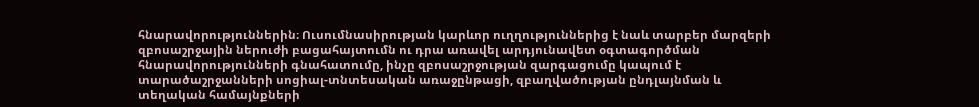հնարավորություններին։ Ուսումնասիրության կարևոր ուղղություններից է նաև տարբեր մարզերի զբոսաշրջային ներուժի բացահայտումն ու դրա առավել արդյունավետ օգտագործման հնարավորությունների գնահատումը, ինչը զբոսաշրջության զարգացումը կապում է տարածաշրջանների սոցիալ-տնտեսական առաջընթացի, զբաղվածության ընդլայնման և տեղական համայնքների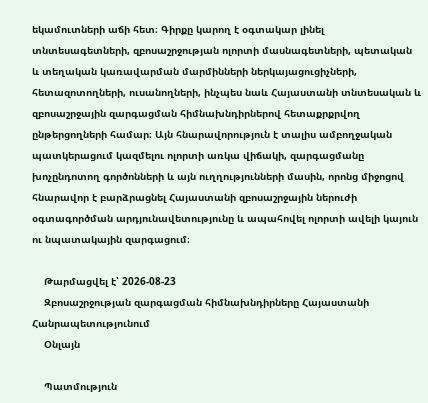եկամուտների աճի հետ։ Գիրքը կարող է օգտակար լինել տնտեսագետների, զբոսաշրջության ոլորտի մասնագետների, պետական և տեղական կառավարման մարմինների ներկայացուցիչների, հետազոտողների, ուսանողների, ինչպես նաև Հայաստանի տնտեսական և զբոսաշրջային զարգացման հիմնախնդիրներով հետաքրքրվող ընթերցողների համար։ Այն հնարավորություն է տալիս ամբողջական պատկերացում կազմելու ոլորտի առկա վիճակի, զարգացմանը խոչընդոտող գործոնների և այն ուղղությունների մասին, որոնց միջոցով հնարավոր է բարձրացնել Հայաստանի զբոսաշրջային ներուժի օգտագործման արդյունավետությունը և ապահովել ոլորտի ավելի կայուն ու նպատակային զարգացում։

    Թարմացվել է՝ 2026-08-23
    Զբոսաշրջության զարգացման հիմնախնդիրները Հայաստանի Հանրապետությունում
    Օնլայն

    Պատմություն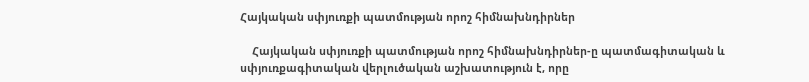Հայկական սփյուռքի պատմության որոշ հիմնախնդիրներ

    Հայկական սփյուռքի պատմության որոշ հիմնախնդիրներ-ը պատմագիտական և սփյուռքագիտական վերլուծական աշխատություն է, որը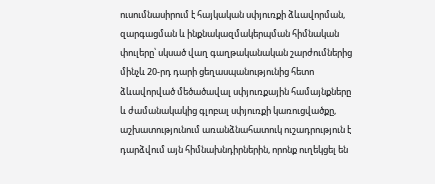ուսումնասիրում է հայկական սփյուռքի ձևավորման, զարգացման և ինքնակազմակերպման հիմնական փուլերը՝ սկսած վաղ գաղթականական շարժումներից մինչև 20-րդ դարի ցեղասպանությունից հետո ձևավորված մեծածավալ սփյուռքային համայնքները և ժամանակակից գլոբալ սփյուռքի կառուցվածքը, աշխատությունում առանձնահատուկ ուշադրություն է դարձվում այն հիմնախնդիրներին, որոնք ուղեկցել են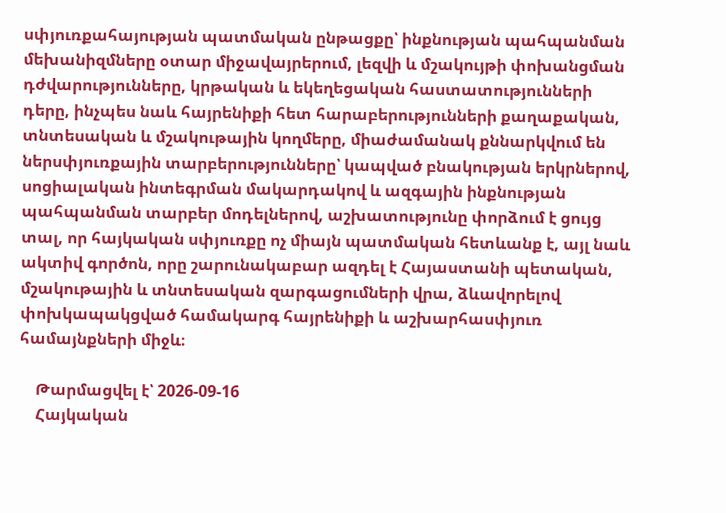սփյուռքահայության պատմական ընթացքը՝ ինքնության պահպանման մեխանիզմները օտար միջավայրերում, լեզվի և մշակույթի փոխանցման դժվարությունները, կրթական և եկեղեցական հաստատությունների դերը, ինչպես նաև հայրենիքի հետ հարաբերությունների քաղաքական, տնտեսական և մշակութային կողմերը, միաժամանակ քննարկվում են ներսփյուռքային տարբերությունները՝ կապված բնակության երկրներով, սոցիալական ինտեգրման մակարդակով և ազգային ինքնության պահպանման տարբեր մոդելներով, աշխատությունը փորձում է ցույց տալ, որ հայկական սփյուռքը ոչ միայն պատմական հետևանք է, այլ նաև ակտիվ գործոն, որը շարունակաբար ազդել է Հայաստանի պետական, մշակութային և տնտեսական զարգացումների վրա, ձևավորելով փոխկապակցված համակարգ հայրենիքի և աշխարհասփյուռ համայնքների միջև։

    Թարմացվել է՝ 2026-09-16
    Հայկական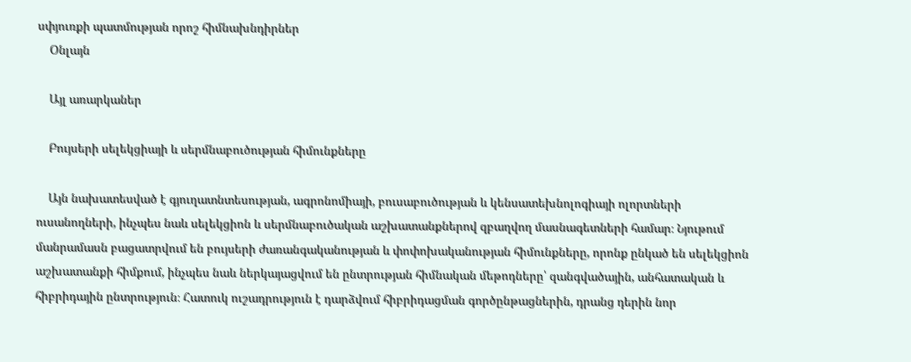սփյուռքի պատմության որոշ հիմնախնդիրներ
    Օնլայն

    Այլ առարկաներ

    Բույսերի սելեկցիայի և սերմնաբուծության հիմունքները

    Այն նախատեսված է գյուղատնտեսության, ագրոնոմիայի, բուսաբուծության և կենսատեխնոլոգիայի ոլորտների ուսանողների, ինչպես նաև սելեկցիոն և սերմնաբուծական աշխատանքներով զբաղվող մասնագետների համար։ Նյութում մանրամասն բացատրվում են բույսերի ժառանգականության և փոփոխականության հիմունքները, որոնք ընկած են սելեկցիոն աշխատանքի հիմքում, ինչպես նաև ներկայացվում են ընտրության հիմնական մեթոդները՝ զանգվածային, անհատական և հիբրիդային ընտրություն։ Հատուկ ուշադրություն է դարձվում հիբրիդացման գործընթացներին, դրանց դերին նոր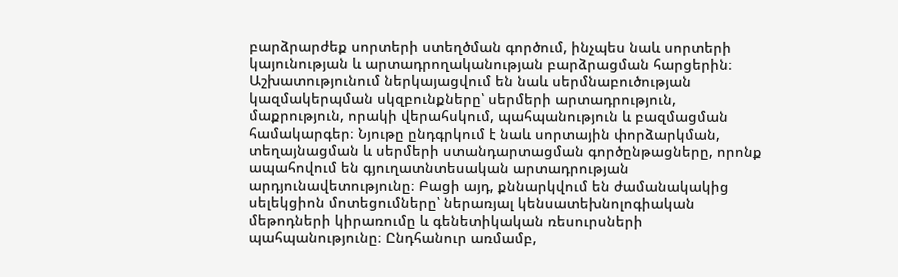բարձրարժեք սորտերի ստեղծման գործում, ինչպես նաև սորտերի կայունության և արտադրողականության բարձրացման հարցերին։ Աշխատությունում ներկայացվում են նաև սերմնաբուծության կազմակերպման սկզբունքները՝ սերմերի արտադրություն, մաքրություն, որակի վերահսկում, պահպանություն և բազմացման համակարգեր։ Նյութը ընդգրկում է նաև սորտային փորձարկման, տեղայնացման և սերմերի ստանդարտացման գործընթացները, որոնք ապահովում են գյուղատնտեսական արտադրության արդյունավետությունը։ Բացի այդ, քննարկվում են ժամանակակից սելեկցիոն մոտեցումները՝ ներառյալ կենսատեխնոլոգիական մեթոդների կիրառումը և գենետիկական ռեսուրսների պահպանությունը։ Ընդհանուր առմամբ,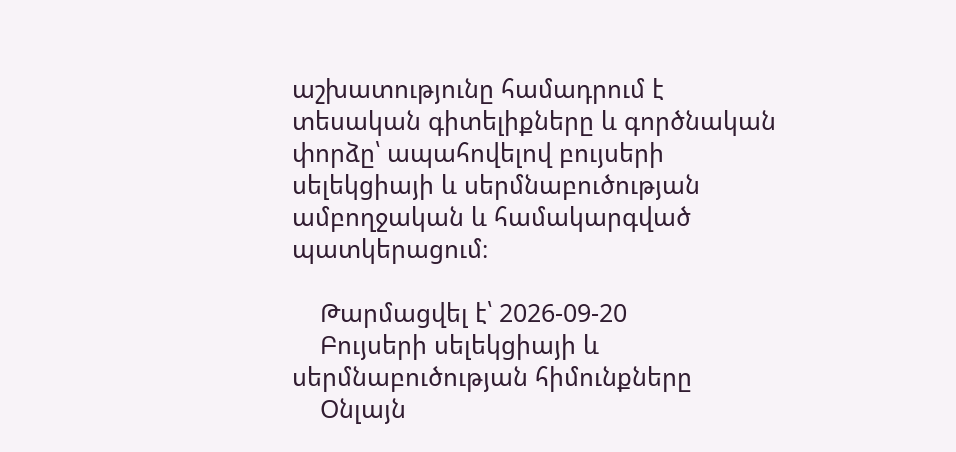աշխատությունը համադրում է տեսական գիտելիքները և գործնական փորձը՝ ապահովելով բույսերի սելեկցիայի և սերմնաբուծության ամբողջական և համակարգված պատկերացում։

    Թարմացվել է՝ 2026-09-20
    Բույսերի սելեկցիայի և սերմնաբուծության հիմունքները
    Օնլայն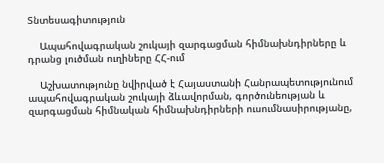Տնտեսագիտություն

    Ապահովագրական շուկայի զարգացման հիմնախնդիրները և դրանց լուծման ուղիները ՀՀ-ում

    Աշխատությունը նվիրված է Հայաստանի Հանրապետությունում ապահովագրական շուկայի ձևավորման, գործունեության և զարգացման հիմնական հիմնախնդիրների ուսումնասիրությանը,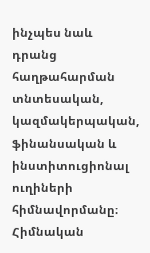ինչպես նաև դրանց հաղթահարման տնտեսական, կազմակերպական, ֆինանսական և ինստիտուցիոնալ ուղիների հիմնավորմանը։ Հիմնական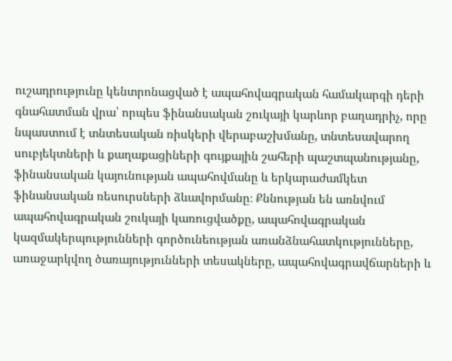ուշադրությունը կենտրոնացված է ապահովագրական համակարգի դերի գնահատման վրա՝ որպես ֆինանսական շուկայի կարևոր բաղադրիչ, որը նպաստում է տնտեսական ռիսկերի վերաբաշխմանը, տնտեսավարող սուբյեկտների և քաղաքացիների գույքային շահերի պաշտպանությանը, ֆինանսական կայունության ապահովմանը և երկարաժամկետ ֆինանսական ռեսուրսների ձևավորմանը։ Քննության են առնվում ապահովագրական շուկայի կառուցվածքը, ապահովագրական կազմակերպությունների գործունեության առանձնահատկությունները, առաջարկվող ծառայությունների տեսակները, ապահովագրավճարների և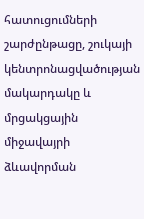հատուցումների շարժընթացը, շուկայի կենտրոնացվածության մակարդակը և մրցակցային միջավայրի ձևավորման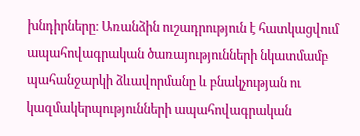խնդիրները։ Առանձին ուշադրություն է հատկացվում ապահովագրական ծառայությունների նկատմամբ պահանջարկի ձևավորմանը և բնակչության ու կազմակերպությունների ապահովագրական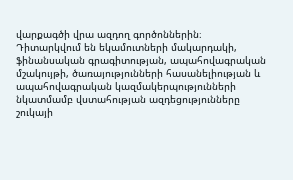վարքագծի վրա ազդող գործոններին։ Դիտարկվում են եկամուտների մակարդակի, ֆինանսական գրագիտության, ապահովագրական մշակույթի, ծառայությունների հասանելիության և ապահովագրական կազմակերպությունների նկատմամբ վստահության ազդեցությունները շուկայի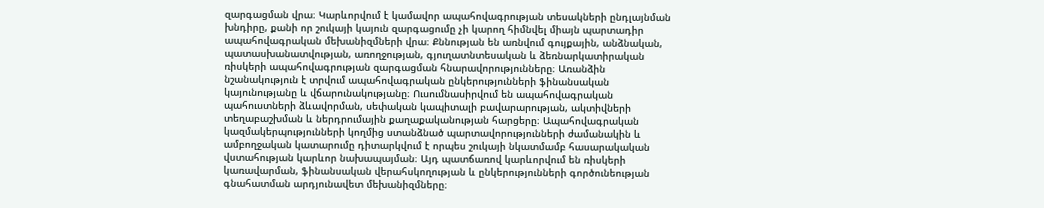զարգացման վրա։ Կարևորվում է կամավոր ապահովագրության տեսակների ընդլայնման խնդիրը, քանի որ շուկայի կայուն զարգացումը չի կարող հիմնվել միայն պարտադիր ապահովագրական մեխանիզմների վրա։ Քննության են առնվում գույքային, անձնական, պատասխանատվության, առողջության, գյուղատնտեսական և ձեռնարկատիրական ռիսկերի ապահովագրության զարգացման հնարավորությունները։ Առանձին նշանակություն է տրվում ապահովագրական ընկերությունների ֆինանսական կայունությանը և վճարունակությանը։ Ուսումնասիրվում են ապահովագրական պահուստների ձևավորման, սեփական կապիտալի բավարարության, ակտիվների տեղաբաշխման և ներդրումային քաղաքականության հարցերը։ Ապահովագրական կազմակերպությունների կողմից ստանձնած պարտավորությունների ժամանակին և ամբողջական կատարումը դիտարկվում է որպես շուկայի նկատմամբ հասարակական վստահության կարևոր նախապայման։ Այդ պատճառով կարևորվում են ռիսկերի կառավարման, ֆինանսական վերահսկողության և ընկերությունների գործունեության գնահատման արդյունավետ մեխանիզմները։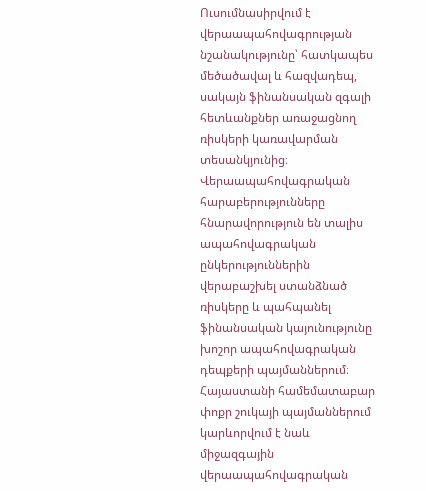Ուսումնասիրվում է վերաապահովագրության նշանակությունը՝ հատկապես մեծածավալ և հազվադեպ, սակայն ֆինանսական զգալի հետևանքներ առաջացնող ռիսկերի կառավարման տեսանկյունից։ Վերաապահովագրական հարաբերությունները հնարավորություն են տալիս ապահովագրական ընկերություններին վերաբաշխել ստանձնած ռիսկերը և պահպանել ֆինանսական կայունությունը խոշոր ապահովագրական դեպքերի պայմաններում։ Հայաստանի համեմատաբար փոքր շուկայի պայմաններում կարևորվում է նաև միջազգային վերաապահովագրական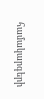համակարգերի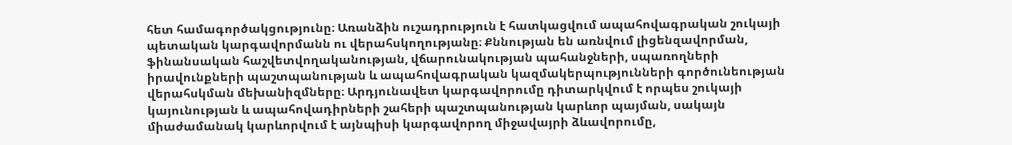հետ համագործակցությունը։ Առանձին ուշադրություն է հատկացվում ապահովագրական շուկայի պետական կարգավորմանն ու վերահսկողությանը։ Քննության են առնվում լիցենզավորման, ֆինանսական հաշվետվողականության, վճարունակության պահանջների, սպառողների իրավունքների պաշտպանության և ապահովագրական կազմակերպությունների գործունեության վերահսկման մեխանիզմները։ Արդյունավետ կարգավորումը դիտարկվում է որպես շուկայի կայունության և ապահովադիրների շահերի պաշտպանության կարևոր պայման, սակայն միաժամանակ կարևորվում է այնպիսի կարգավորող միջավայրի ձևավորումը,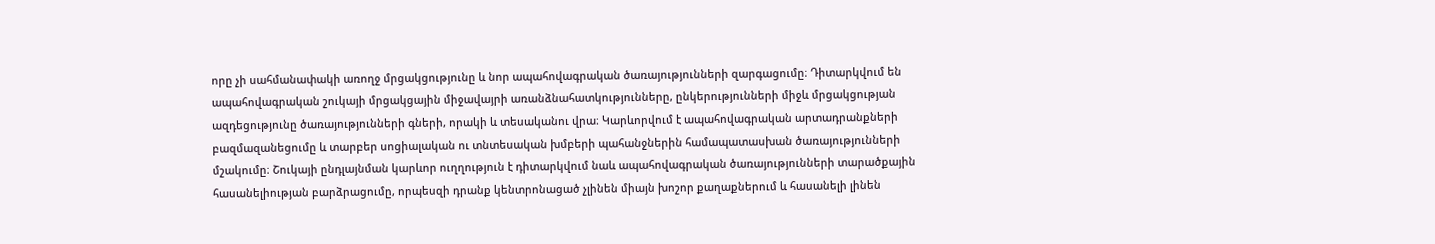որը չի սահմանափակի առողջ մրցակցությունը և նոր ապահովագրական ծառայությունների զարգացումը։ Դիտարկվում են ապահովագրական շուկայի մրցակցային միջավայրի առանձնահատկությունները, ընկերությունների միջև մրցակցության ազդեցությունը ծառայությունների գների, որակի և տեսականու վրա։ Կարևորվում է ապահովագրական արտադրանքների բազմազանեցումը և տարբեր սոցիալական ու տնտեսական խմբերի պահանջներին համապատասխան ծառայությունների մշակումը։ Շուկայի ընդլայնման կարևոր ուղղություն է դիտարկվում նաև ապահովագրական ծառայությունների տարածքային հասանելիության բարձրացումը, որպեսզի դրանք կենտրոնացած չլինեն միայն խոշոր քաղաքներում և հասանելի լինեն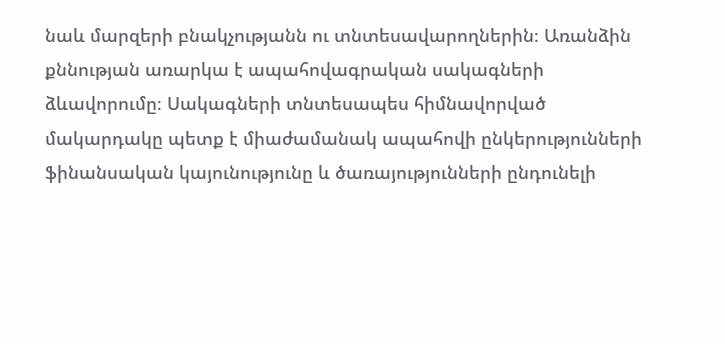նաև մարզերի բնակչությանն ու տնտեսավարողներին։ Առանձին քննության առարկա է ապահովագրական սակագների ձևավորումը։ Սակագների տնտեսապես հիմնավորված մակարդակը պետք է միաժամանակ ապահովի ընկերությունների ֆինանսական կայունությունը և ծառայությունների ընդունելի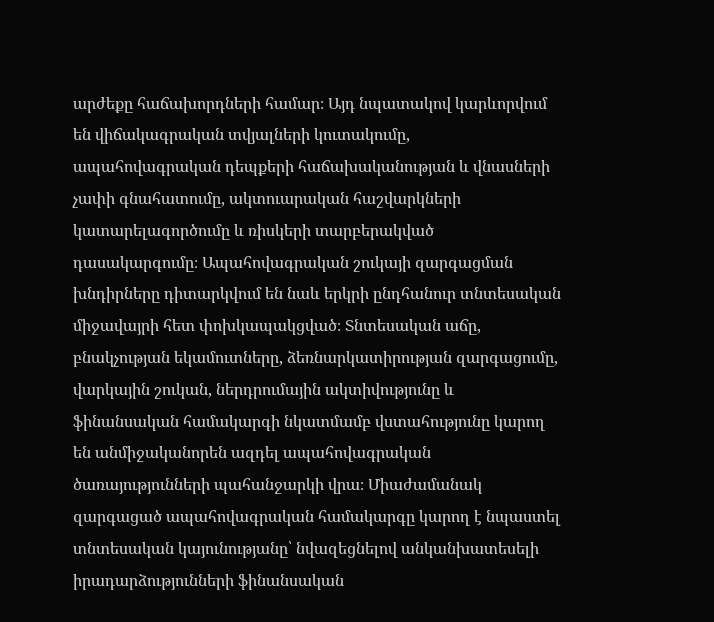արժեքը հաճախորդների համար։ Այդ նպատակով կարևորվում են վիճակագրական տվյալների կուտակումը, ապահովագրական դեպքերի հաճախականության և վնասների չափի գնահատումը, ակտուարական հաշվարկների կատարելագործումը և ռիսկերի տարբերակված դասակարգումը։ Ապահովագրական շուկայի զարգացման խնդիրները դիտարկվում են նաև երկրի ընդհանուր տնտեսական միջավայրի հետ փոխկապակցված։ Տնտեսական աճը, բնակչության եկամուտները, ձեռնարկատիրության զարգացումը, վարկային շուկան, ներդրումային ակտիվությունը և ֆինանսական համակարգի նկատմամբ վստահությունը կարող են անմիջականորեն ազդել ապահովագրական ծառայությունների պահանջարկի վրա։ Միաժամանակ զարգացած ապահովագրական համակարգը կարող է նպաստել տնտեսական կայունությանը՝ նվազեցնելով անկանխատեսելի իրադարձությունների ֆինանսական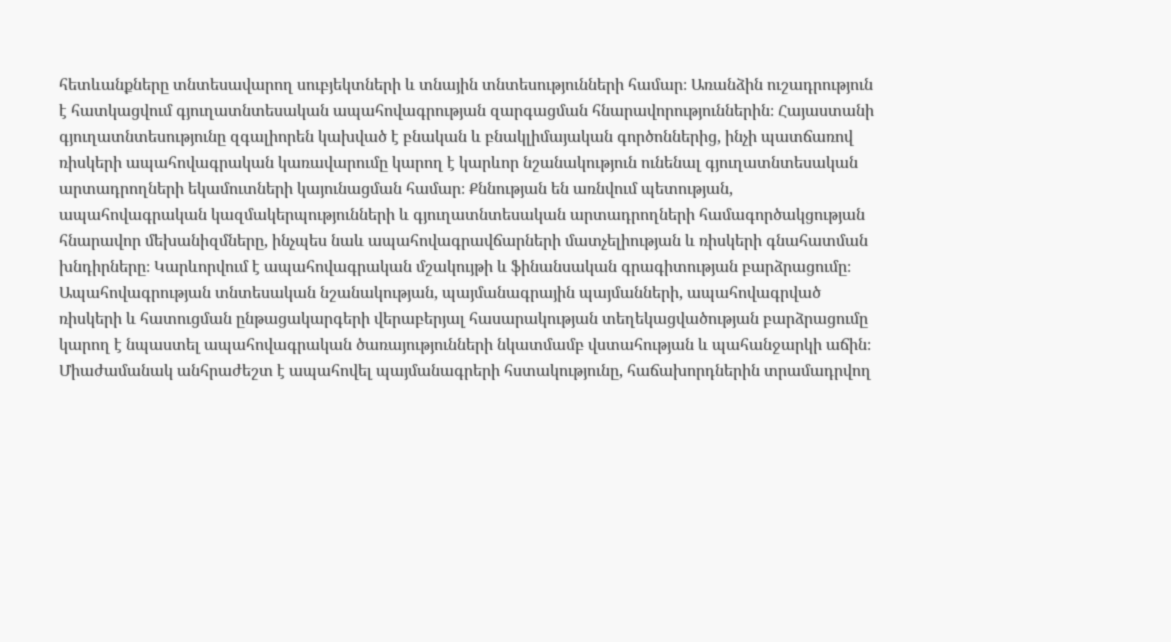հետևանքները տնտեսավարող սուբյեկտների և տնային տնտեսությունների համար։ Առանձին ուշադրություն է հատկացվում գյուղատնտեսական ապահովագրության զարգացման հնարավորություններին։ Հայաստանի գյուղատնտեսությունը զգալիորեն կախված է բնական և բնակլիմայական գործոններից, ինչի պատճառով ռիսկերի ապահովագրական կառավարումը կարող է կարևոր նշանակություն ունենալ գյուղատնտեսական արտադրողների եկամուտների կայունացման համար։ Քննության են առնվում պետության, ապահովագրական կազմակերպությունների և գյուղատնտեսական արտադրողների համագործակցության հնարավոր մեխանիզմները, ինչպես նաև ապահովագրավճարների մատչելիության և ռիսկերի գնահատման խնդիրները։ Կարևորվում է ապահովագրական մշակույթի և ֆինանսական գրագիտության բարձրացումը։ Ապահովագրության տնտեսական նշանակության, պայմանագրային պայմանների, ապահովագրված ռիսկերի և հատուցման ընթացակարգերի վերաբերյալ հասարակության տեղեկացվածության բարձրացումը կարող է նպաստել ապահովագրական ծառայությունների նկատմամբ վստահության և պահանջարկի աճին։ Միաժամանակ անհրաժեշտ է ապահովել պայմանագրերի հստակությունը, հաճախորդներին տրամադրվող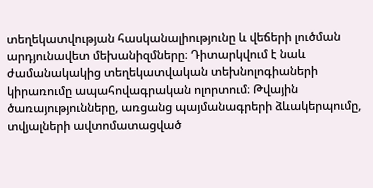տեղեկատվության հասկանալիությունը և վեճերի լուծման արդյունավետ մեխանիզմները։ Դիտարկվում է նաև ժամանակակից տեղեկատվական տեխնոլոգիաների կիրառումը ապահովագրական ոլորտում։ Թվային ծառայությունները, առցանց պայմանագրերի ձևակերպումը, տվյալների ավտոմատացված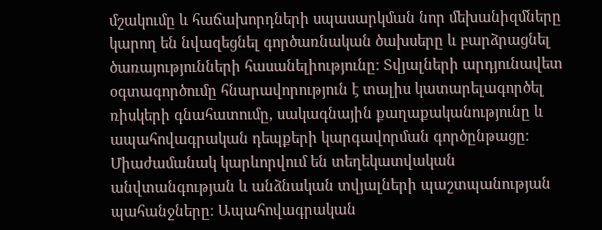մշակումը և հաճախորդների սպասարկման նոր մեխանիզմները կարող են նվազեցնել գործառնական ծախսերը և բարձրացնել ծառայությունների հասանելիությունը։ Տվյալների արդյունավետ օգտագործումը հնարավորություն է տալիս կատարելագործել ռիսկերի գնահատումը, սակագնային քաղաքականությունը և ապահովագրական դեպքերի կարգավորման գործընթացը։ Միաժամանակ կարևորվում են տեղեկատվական անվտանգության և անձնական տվյալների պաշտպանության պահանջները։ Ապահովագրական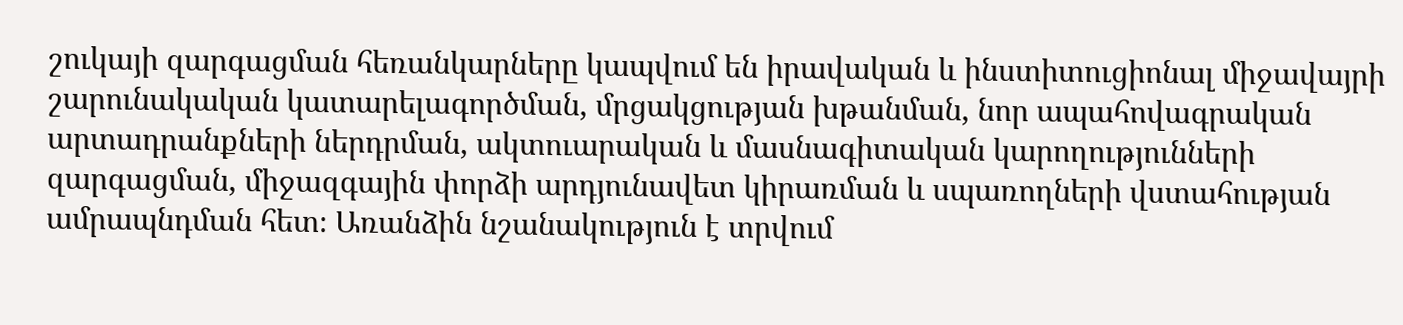շուկայի զարգացման հեռանկարները կապվում են իրավական և ինստիտուցիոնալ միջավայրի շարունակական կատարելագործման, մրցակցության խթանման, նոր ապահովագրական արտադրանքների ներդրման, ակտուարական և մասնագիտական կարողությունների զարգացման, միջազգային փորձի արդյունավետ կիրառման և սպառողների վստահության ամրապնդման հետ։ Առանձին նշանակություն է տրվում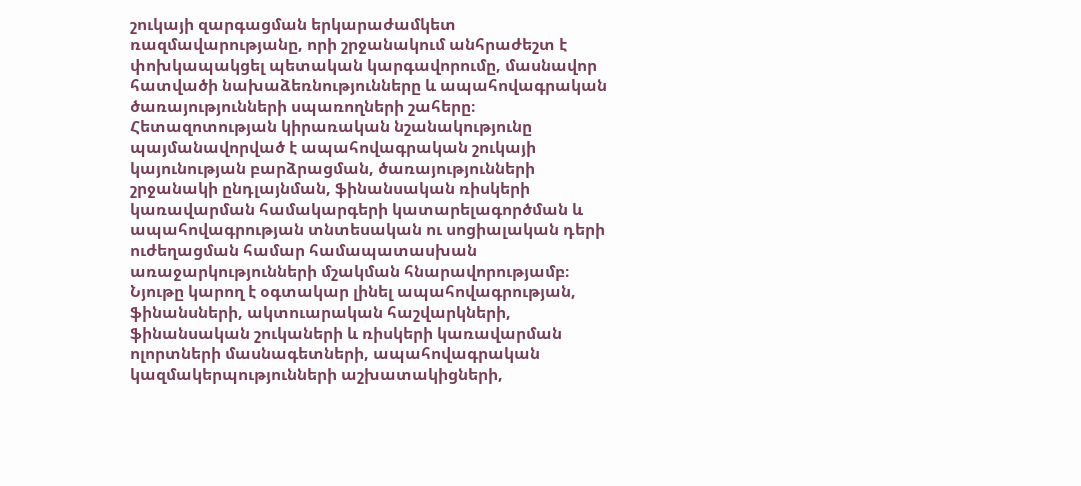շուկայի զարգացման երկարաժամկետ ռազմավարությանը, որի շրջանակում անհրաժեշտ է փոխկապակցել պետական կարգավորումը, մասնավոր հատվածի նախաձեռնությունները և ապահովագրական ծառայությունների սպառողների շահերը։ Հետազոտության կիրառական նշանակությունը պայմանավորված է ապահովագրական շուկայի կայունության բարձրացման, ծառայությունների շրջանակի ընդլայնման, ֆինանսական ռիսկերի կառավարման համակարգերի կատարելագործման և ապահովագրության տնտեսական ու սոցիալական դերի ուժեղացման համար համապատասխան առաջարկությունների մշակման հնարավորությամբ։ Նյութը կարող է օգտակար լինել ապահովագրության, ֆինանսների, ակտուարական հաշվարկների, ֆինանսական շուկաների և ռիսկերի կառավարման ոլորտների մասնագետների, ապահովագրական կազմակերպությունների աշխատակիցների,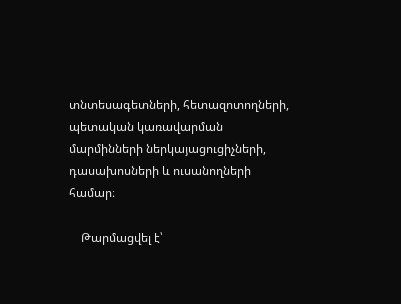տնտեսագետների, հետազոտողների, պետական կառավարման մարմինների ներկայացուցիչների, դասախոսների և ուսանողների համար։

    Թարմացվել է՝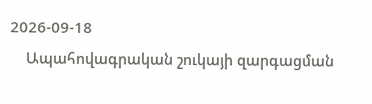2026-09-18
    Ապահովագրական շուկայի զարգացման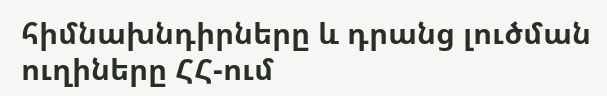հիմնախնդիրները և դրանց լուծման ուղիները ՀՀ-ում